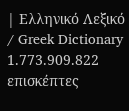| Ελληνικό Λεξικό / Greek Dictionary 1.773.909.822 επισκέπτες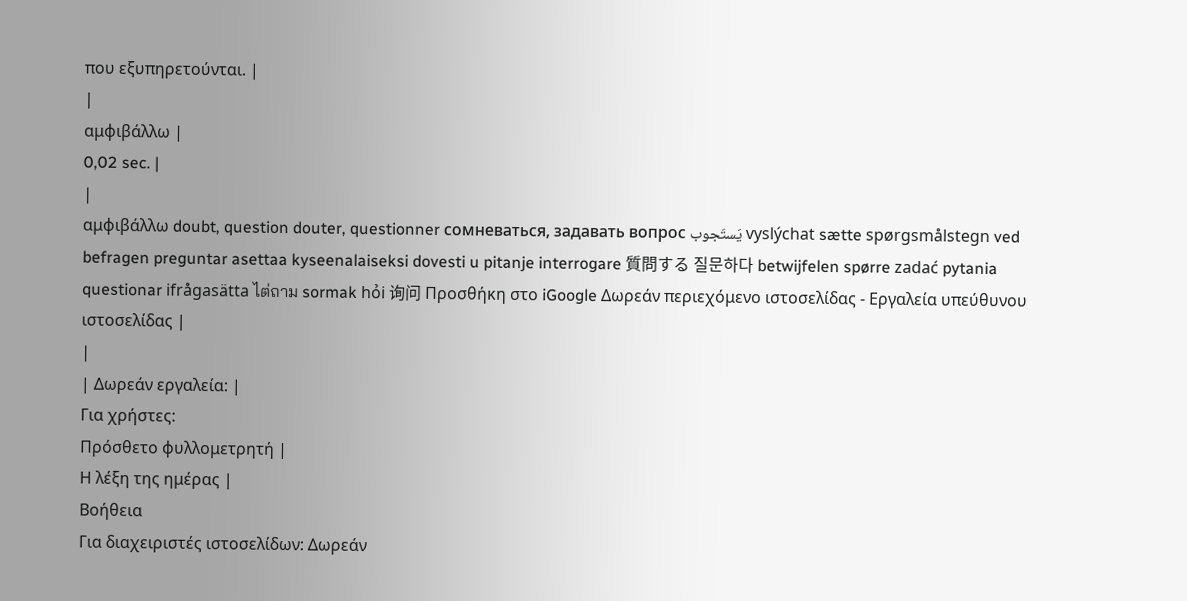που εξυπηρετούνται. |
|
αμφιβάλλω |
0,02 sec. |
|
αμφιβάλλω doubt, question douter, questionner сомневаться, задавать вопрос يَستَجوب vyslýchat sætte spørgsmålstegn ved befragen preguntar asettaa kyseenalaiseksi dovesti u pitanje interrogare 質問する 질문하다 betwijfelen spørre zadać pytania questionar ifrågasätta ไต่ถาม sormak hỏi 询问 Προσθήκη στο iGoogle Δωρεάν περιεχόμενο ιστοσελίδας - Εργαλεία υπεύθυνου ιστοσελίδας |
|
| Δωρεάν εργαλεία: |
Για χρήστες:
Πρόσθετο φυλλομετρητή |
Η λέξη της ημέρας |
Βοήθεια
Για διαχειριστές ιστοσελίδων: Δωρεάν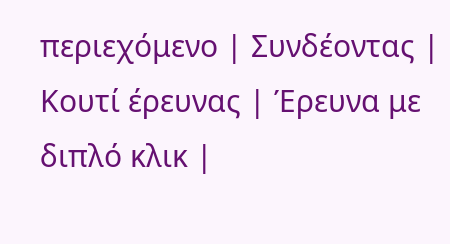περιεχόμενο | Συνδέοντας | Κουτί έρευνας | Έρευνα με διπλό κλικ |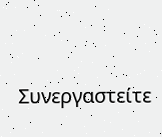Συνεργαστείτε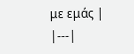με εμάς |
|---|